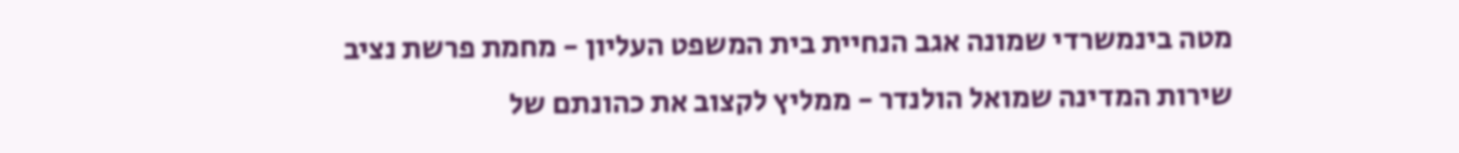מטה בינמשרדי שמונה אגב הנחיית בית המשפט העליון - מחמת פרשת נציב שירות המדינה שמואל הולנדר - ממליץ לקצוב את כהונתם של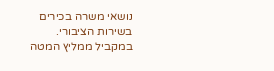נושאי משרה בכירים בשירות הציבורי. במקביל ממליץ המטה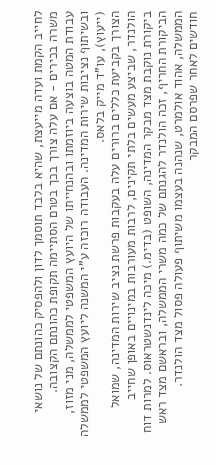לחייב הקמת ועדה מייעצת, שהיא בלבד תוסמך לדון ולהפסיק כהונתם של נושאי משרה בכירים - אם עלה צורך בכך בטרם הסתיימה תקופת כהונתם הקצובה.
עבודת המטה בוצעה ביוזמתו ובהנחייתו של היועץ המשפטי לממשלה, מני מזוז, ובשיתוף נציבות שירות המדינה. העבודה רוכזה ע"י המשנה ליועץ המשפטי לממשלה (ייעוץ), עו"ד מייק בלאס.
הצורך בקביעת כללים ברורים עלה בעקבות פרשת נציב שירות המדינה, שמואל הולנדר, שביצע מעשים בלתי תקינים, לרבות מעורבות במינויים באופן שחייב ביקורת נוקבת מצד מבקר המדינה, השופט (בדימ.) מיכה לינדנשטראוס. למרות דוח הביקורת החריף, זכה הולנדר להגנתם של כמה משרי הממשלה, ובראשם מצד ראש הממשלה, אהוד אולמרט, שנהנה בעצמו משיתוף פעולה פסול מצד הולנדר.
חודשים לאחר שפרסם המבקר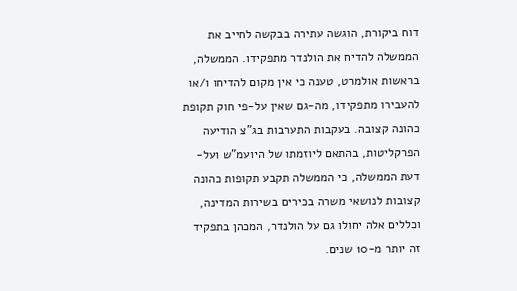דוח ביקורת, הוגשה עתירה בבקשה לחייב את הממשלה להדיח את הולנדר מתפקידו. הממשלה, בראשות אולמרט, טענה כי אין מקום להדיחו ו/או להעבירו מתפקידו, מה-גם שאין על-פי חוק תקופת כהונה קצובה. בעקבות התערבות בג"צ הודיעה הפרקליטות, בהתאם ליוזמתו של היועמ"ש ועל-דעת הממשלה, כי הממשלה תקבע תקופות כהונה קצובות לנושאי משרה בכירים בשירות המדינה, וכללים אלה יחולו גם על הולנדר, המכהן בתפקיד זה יותר מ-10 שנים.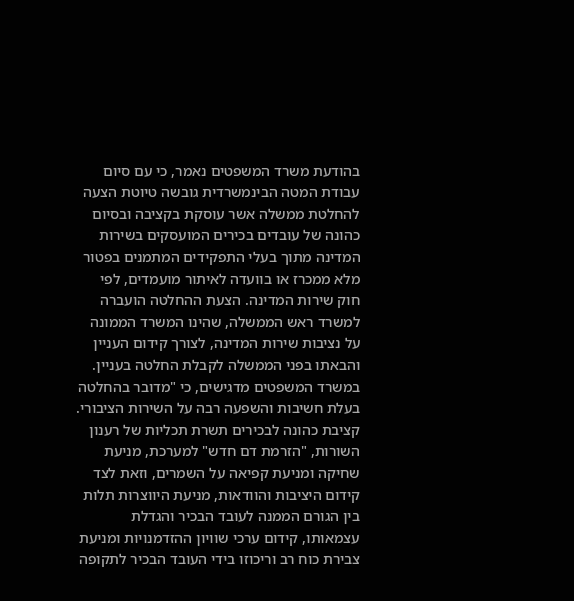בהודעת משרד המשפטים נאמר, כי עם סיום עבודת המטה הבינמשרדית גובשה טיוטת הצעה להחלטת ממשלה אשר עוסקת בקציבה ובסיום כהונה של עובדים בכירים המועסקים בשירות המדינה מתוך בעלי התפקידים המתמנים בפטור מלא ממכרז או בוועדה לאיתור מועמדים, לפי חוק שירות המדינה. הצעת ההחלטה הועברה למשרד ראש הממשלה, שהינו המשרד הממונה על נציבות שירות המדינה, לצורך קידום העניין והבאתו בפני הממשלה לקבלת החלטה בעניין.
במשרד המשפטים מדגישים, כי "מדובר בהחלטה בעלת חשיבות והשפעה רבה על השירות הציבורי. קציבת כהונה לבכירים תשרת תכליות של רענון השורות, "הזרמת דם חדש" למערכת, מניעת שחיקה ומניעת קפיאה על השמרים, וזאת לצד קידום היציבות והוודאות, מניעת היווצרות תלות בין הגורם הממנה לעובד הבכיר והגדלת עצמאותו, קידום ערכי שוויון ההזדמנויות ומניעת צבירת כוח רב וריכוזו בידי העובד הבכיר לתקופה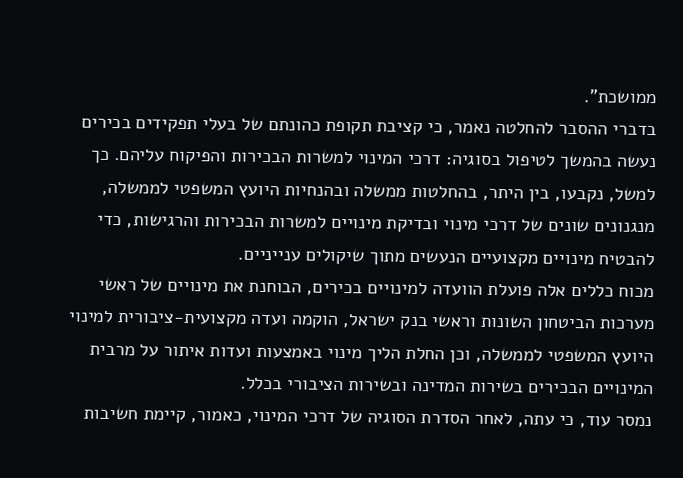ממושכת".
בדברי ההסבר להחלטה נאמר, כי קציבת תקופת כהונתם של בעלי תפקידים בכירים נעשה בהמשך לטיפול בסוגיה: דרכי המינוי למשרות הבכירות והפיקוח עליהם. כך למשל, נקבעו, בין היתר, בהחלטות ממשלה ובהנחיות היועץ המשפטי לממשלה, מנגנונים שונים של דרכי מינוי ובדיקת מינויים למשרות הבכירות והרגישות, כדי להבטיח מינויים מקצועיים הנעשים מתוך שיקולים ענייניים.
מכוח כללים אלה פועלת הוועדה למינויים בכירים, הבוחנת את מינויים של ראשי מערכות הביטחון השונות וראשי בנק ישראל, הוקמה ועדה מקצועית-ציבורית למינוי היועץ המשפטי לממשלה, וכן החלת הליך מינוי באמצעות ועדות איתור על מרבית המינויים הבכירים בשירות המדינה ובשירות הציבורי בכלל.
נמסר עוד, כי עתה, לאחר הסדרת הסוגיה של דרכי המינוי, כאמור, קיימת חשיבות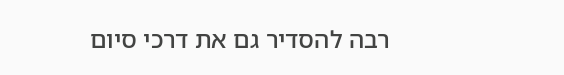רבה להסדיר גם את דרכי סיום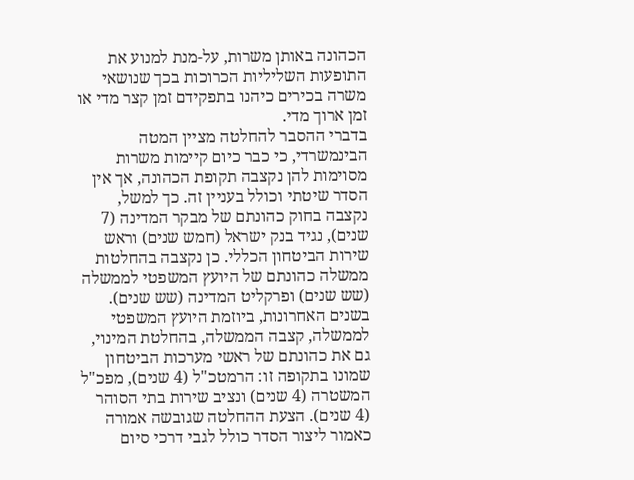הכהונה באותן משרות, על-מנת למנוע את התופעות השליליות הכרוכות בכך שנושאי משרה בכירים כיהנו בתפקידם זמן קצר מדי או זמן ארוך מדי.
בדברי ההסבר להחלטה מציין המטה הבינמשרדי, כי כבר כיום קיימות משרות מסוימות להן נקצבה תקופת הכהונה, אך אין הסדר שיטתי וכולל בעניין זה. כך למשל, נקצבה בחוק כהונתם של מבקר המדינה (7 שנים), נגיד בנק ישראל (חמש שנים) וראש שירות הביטחון הכללי. כן נקצבה בהחלטות ממשלה כהונתם של היועץ המשפטי לממשלה (שש שנים) ופרקליט המדינה (שש שנים). בשנים האחרונות, ביוזמת היועץ המשפטי לממשלה, קצבה הממשלה, בהחלטת המינוי, גם את כהונתם של ראשי מערכות הביטחון שמונו בתקופה זו: הרמטכ"ל (4 שנים), מפכ"ל המשטרה (4 שנים) ונציב שירות בתי הסוהר (4 שנים). הצעת ההחלטה שגובשה אמורה כאמור ליצור הסדר כולל לגבי דרכי סיום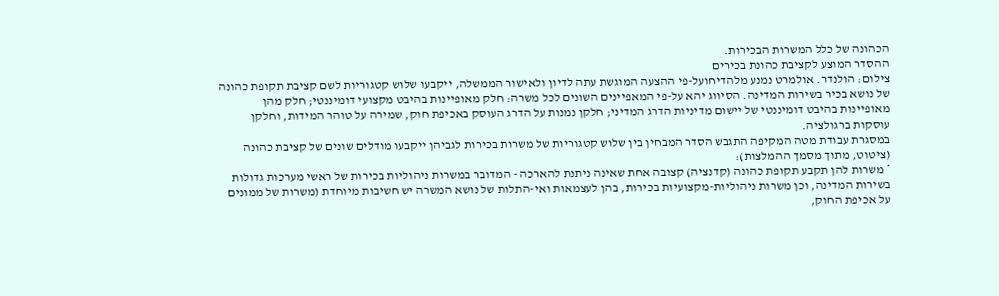הכהונה של כלל המשרות הבכירות.
ההסדר המוצע לקציבת כהונת בכירים
צילום: הולנדר. אולמרט נמנע מלהדיחועל-פי ההצעה המוגשת עתה לדיון ולאישור הממשלה, ייקבעו שלוש קטגוריות לשם קציבת תקופת כהונה של נושא בכיר בשירות המדינה. הסיווג יהא על-פי המאפיינים השונים לכל משרה: חלק מאופיינות בהיבט מקצועי דומיננטי; חלק מהן מאופיינות בהיבט דומיננטי של יישום מדיניות הדרג המדיני; חלקן נמנות על הדרג העוסק באכיפת חוק, שמירה על טוהר המידות, וחלקן עוסקות ברגולציה.
במסגרת עבודת מטה המקיפה התגבש הסדר המבחין בין שלוש קטגוריות של משרות בכירות לגביהן ייקבעו מודלים שונים של קציבת כהונה (ציטוט, מתוך מסמך ההמלצות):
* משרות להן תקבע תקופת כהונה (קדנציה) קצובה אחת שאינה ניתנת להארכה - המדובר במשרות ניהוליות בכירות של ראשי מערכות גדולות בשירות המדינה, וכן משרות ניהוליות-מקצועיות בכירות, בהן לעצמאות ואי-התלות של נושא המשרה יש חשיבות מיוחדת (משרות של ממונים על אכיפת החוק,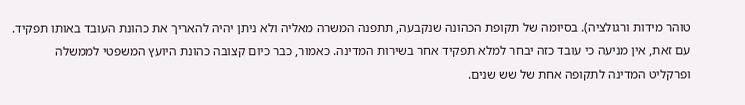טוהר מידות ורגולציה). בסיומה של תקופת הכהונה שנקבעה, תתפנה המשרה מאליה ולא ניתן יהיה להאריך את כהונת העובד באותו תפקיד. עם זאת, אין מניעה כי עובד כזה יבחר למלא תפקיד אחר בשירות המדינה. כאמור, כבר כיום קצובה כהונת היועץ המשפטי לממשלה ופרקליט המדינה לתקופה אחת של שש שנים.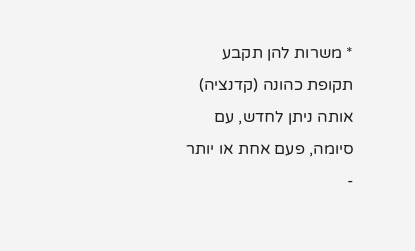* משרות להן תקבע תקופת כהונה (קדנציה) אותה ניתן לחדש, עם סיומה, פעם אחת או יותר -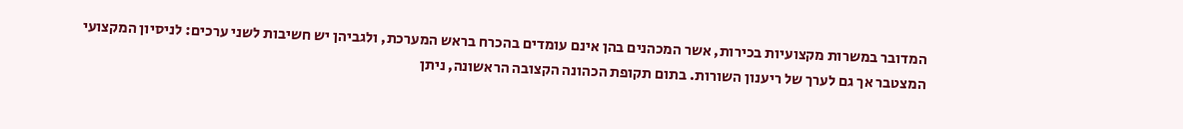המדובר במשרות מקצועיות בכירות, אשר המכהנים בהן אינם עומדים בהכרח בראש המערכת, ולגביהן יש חשיבות לשני ערכים: לניסיון המקצועי המצטבר אך גם לערך של ריענון השורות. בתום תקופת הכהונה הקצובה הראשונה, ניתן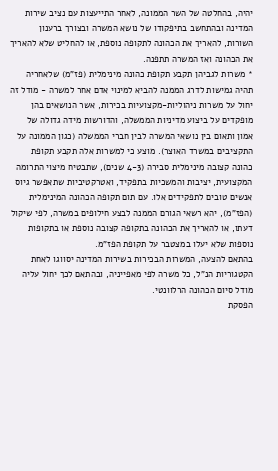יהיה, בהחלטה של השר הממונה, לאחר התייעצות עם נציב שירות המדינה ובהתחשב בתיפקודו של נושא המשרה ובצורך ברענון השורות, להאריך את הכהונה לתקופה נוספת, או להחליט שלא להאריך את הכהונה ואז המשרה תתפנה.
* משרות לגביהן תקבע תקופת כהונה מינימלית (פז"מ) שלאחריה תהיה גמישות לדרג הממנה להביא למינוי אדם אחר למשרה - מודל זה יחול על משרות ניהוליות-מקצועיות בכירות, אשר הנושאים בהן מופקדים על ביצוע מדיניות הממשלה, והדורשות מידה גדולה של אמון ותאום בין נושאי המשרה לבין חברי הממשלה (כגון הממונה על התקציבים במשרד האוצר). מוצע כי למשרות אלה תקבע תקופת כהונה קצובה מינימלית סבירה (4-3 שנים), שתבטיח מיצוי התרומה המקצועית, יציבות והמשכיות בתפקיד, ואטרקטיביות שתאפשר גיוס אנשים טובים לתפקידים אלו. עם תום תקופה הכהונה המינימלית (הפז"מ), יהא רשאי הגורם הממנה לבצע חילופים במשרה, לפי שיקול דעתו, או להאריך את הכהונה בתקופה קצובה נוספת או בתקופות נוספות שלא יעלו במצטבר על תקופת הפז"מ.
בהתאם להצעה, המשרות הבכירות בשירות המדינה יסווגו לאחת הקטגוריות הנ"ל, כל משרה לפי מאפייניה, ובהתאם לכך יחול עליה מודל סיום הכהונה הרלוונטי.
הפסקת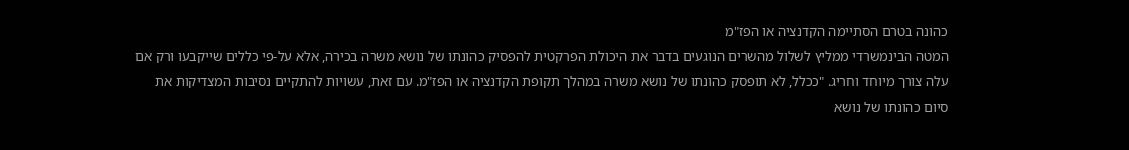כהונה בטרם הסתיימה הקדנציה או הפז"מ
המטה הבינמשרדי ממליץ לשלול מהשרים הנוגעים בדבר את היכולת הפרקטית להפסיק כהונתו של נושא משרה בכירה, אלא על-פי כללים שייקבעו ורק אם עלה צורך מיוחד וחריג. "ככלל, לא תופסק כהונתו של נושא משרה במהלך תקופת הקדנציה או הפז"מ. עם זאת, עשויות להתקיים נסיבות המצדיקות את סיום כהונתו של נושא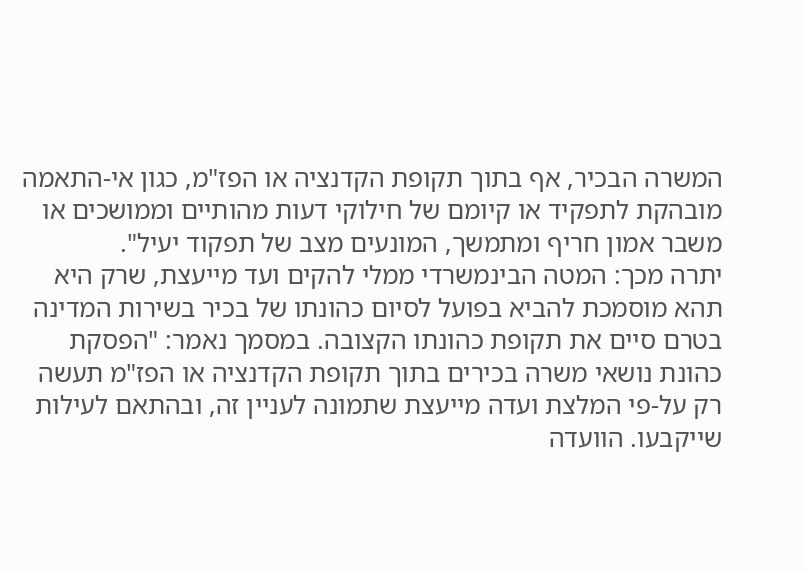המשרה הבכיר, אף בתוך תקופת הקדנציה או הפז"מ, כגון אי-התאמה מובהקת לתפקיד או קיומם של חילוקי דעות מהותיים וממושכים או משבר אמון חריף ומתמשך, המונעים מצב של תפקוד יעיל".
יתרה מכך: המטה הבינמשרדי ממלי להקים ועד מייעצת, שרק היא תהא מוסמכת להביא בפועל לסיום כהונתו של בכיר בשירות המדינה בטרם סיים את תקופת כהונתו הקצובה. במסמך נאמר: "הפסקת כהונת נושאי משרה בכירים בתוך תקופת הקדנציה או הפז"מ תעשה רק על-פי המלצת ועדה מייעצת שתמונה לעניין זה, ובהתאם לעילות שייקבעו. הוועדה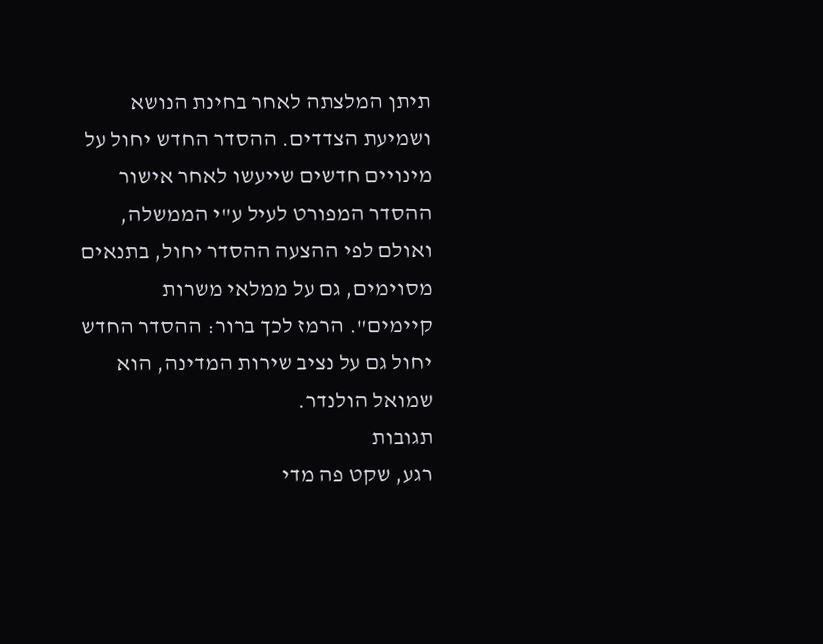תיתן המלצתה לאחר בחינת הנושא ושמיעת הצדדים. ההסדר החדש יחול על מינויים חדשים שייעשו לאחר אישור ההסדר המפורט לעיל ע"י הממשלה, ואולם לפי ההצעה ההסדר יחול, בתנאים מסוימים, גם על ממלאי משרות קיימים". הרמז לכך ברור: ההסדר החדש יחול גם על נציב שירות המדינה, הוא שמואל הולנדר.
תגובות
רגע, שקט פה מדי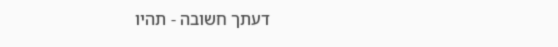דעתך חשובה - תהיו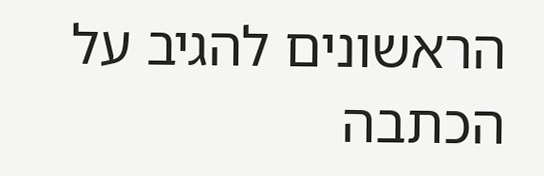הראשונים להגיב על הכתבה